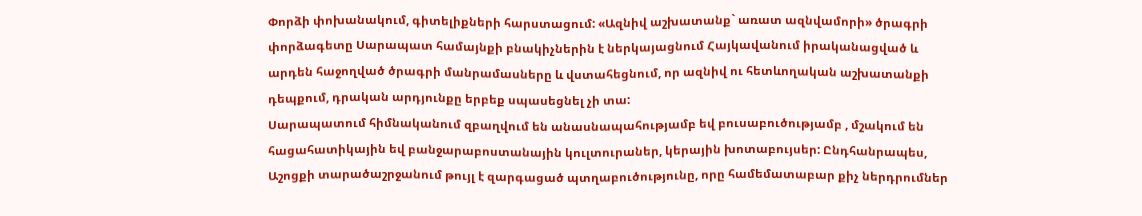Փորձի փոխանակում, գիտելիքների հարստացում: «Ազնիվ աշխատանք` առատ ազնվամորի» ծրագրի փորձագետը Սարապատ համայնքի բնակիչներին է ներկայացնում Հայկավանում իրականացված և արդեն հաջողված ծրագրի մանրամասները և վստահեցնում, որ ազնիվ ու հետևողական աշխատանքի դեպքում, դրական արդյունքը երբեք սպասեցնել չի տա:
Սարապատում հիմնականում զբաղվում են անասնապահությամբ եվ բուսաբուծությամբ , մշակում են հացահատիկային եվ բանջարաբոստանային կուլտուրաներ, կերային խոտաբույսեր: Ընդհանրապես, Աշոցքի տարածաշրջանում թույլ է զարգացած պտղաբուծությունը, որը համեմատաբար քիչ ներդրումներ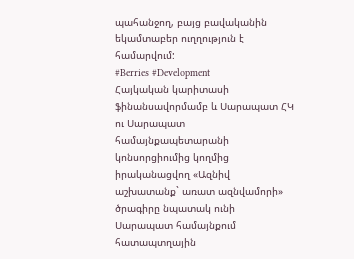պահանջող, բայց բավականին եկամտաբեր ուղղություն է համարվում:
#Berries #Development
Հայկական կարիտասի ֆինանսավորմամբ և Սարապատ ՀԿ ու Սարապատ համայնքապետարանի կոնսորցիումից կողմից իրականացվող «Ազնիվ աշխատանք` առատ ազնվամորի» ծրագիրը նպատակ ունի Սարապատ համայնքում հատապտղային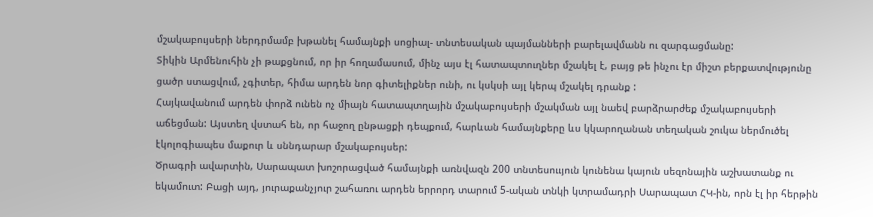մշակաբույսերի ներդրմամբ խթանել համայնքի սոցիալ- տնտեսական պայմանների բարելավմանն ու զարգացմանը:
Տիկին Արմենուհին չի թաքցնում, որ իր հողամասում, մինչ այս էլ հատապտուղներ մշակել է, բայց թե ինչու էր միշտ բերքատվությունը ցածր ստացվում, չգիտեր, հիմա արդեն նոր գիտելիքներ ունի, ու կսկսի այլ կերպ մշակել դրանք :
Հայկավանում արդեն փորձ ունեն ոչ միայն հատապտղային մշակաբույսերի մշակման այլ նաեվ բարձրարժեք մշակաբույսերի աճեցման: Այստեղ վստահ են, որ հաջող ընթացքի դեպքում, հարևան համայնքերը ևս կկարողանան տեղական շուկա ներմուծել էկոլոգիապես մաքուր և սննդարար մշակաբույսեր:
Ծրագրի ավարտին, Սարապատ խոշորացված համայնքի առնվազն 200 տնտեսոււյուն կունենա կայուն սեզոնային աշխատանք ու եկամուտ: Բացի այդ, յուրաքանչյուր շահառու արդեն երրորդ տարում 5-ական տնկի կտրամադրի Սարապատ ՀԿ-ին, որն էլ իր հերթին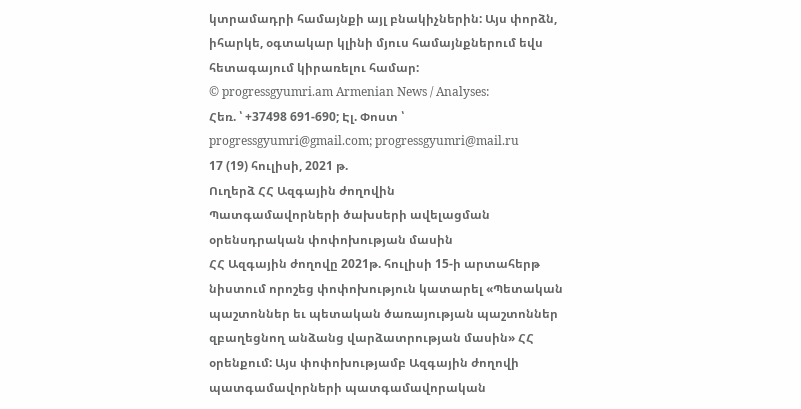կտրամադրի համայնքի այլ բնակիչներին: Այս փորձն, իհարկե, օգտակար կլինի մյուս համայնքներում եվս հետագայում կիրառելու համար:
© progressgyumri.am Armenian News / Analyses:
Հեռ. ՝ +37498 691-690; Էլ. Փոստ ՝ progressgyumri@gmail.com; progressgyumri@mail.ru
17 (19) հուլիսի, 2021 թ.
Ուղերձ ՀՀ Ազգային ժողովին
Պատգամավորների ծախսերի ավելացման օրենսդրական փոփոխության մասին
ՀՀ Ազգային ժողովը 2021թ. հուլիսի 15-ի արտահերթ նիստում որոշեց փոփոխություն կատարել «Պետական պաշտոններ եւ պետական ծառայության պաշտոններ զբաղեցնող անձանց վարձատրության մասին» ՀՀ օրենքում: Այս փոփոխությամբ Ազգային ժողովի պատգամավորների պատգամավորական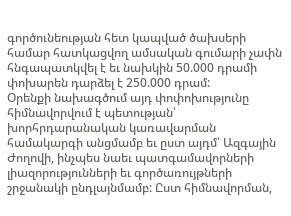գործունեության հետ կապված ծախսերի համար հատկացվող ամսական գումարի չափն հնգապատկվել է եւ նախկին 50.000 դրամի փոխարեն դարձել է 250.000 դրամ:
Օրենքի նախագծում այդ փոփոխությունը հիմնավորվում է պետության՝ խորհրդարանական կառավարման համակարգի անցմամբ եւ ըստ այդմ՝ Ազգային Ժողովի, ինչպես նաեւ պատգամավորների լիազորությունների եւ գործառույթների շրջանակի ընդլայնմամբ: Ըստ հիմնավորման,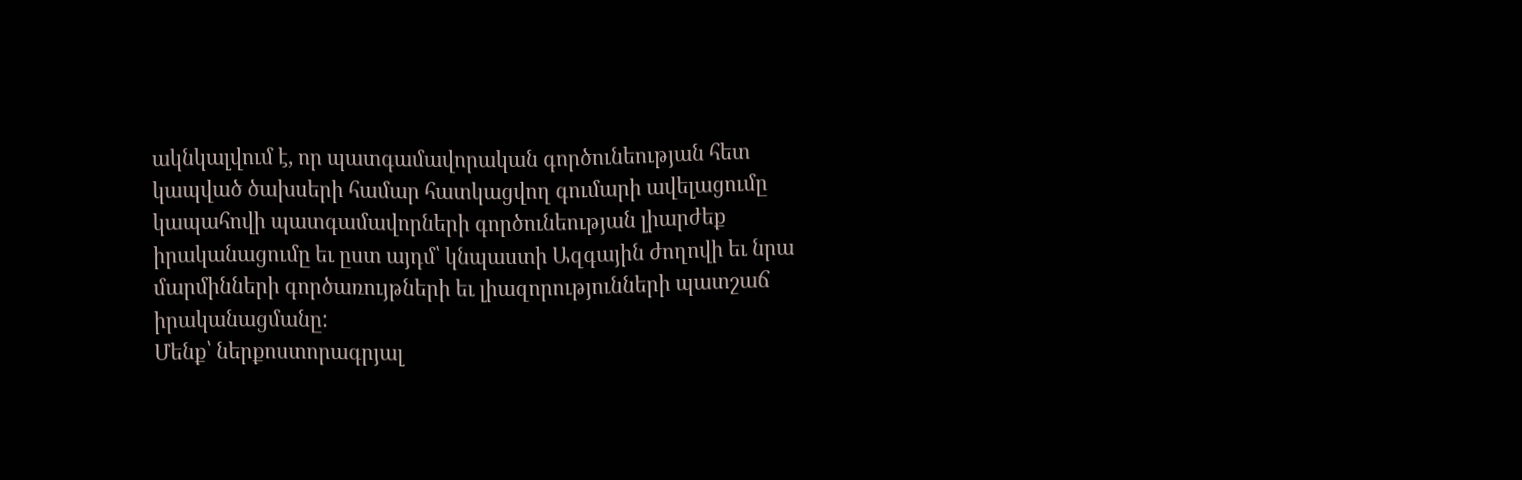ակնկալվում է, որ պատգամավորական գործունեության հետ կապված ծախսերի համար հատկացվող գումարի ավելացումը կապահովի պատգամավորների գործունեության լիարժեք իրականացումը եւ ըստ այդմ՝ կնպաստի Ազգային ժողովի եւ նրա մարմինների գործառույթների եւ լիազորությունների պատշաճ իրականացմանը:
Մենք՝ ներքոստորագրյալ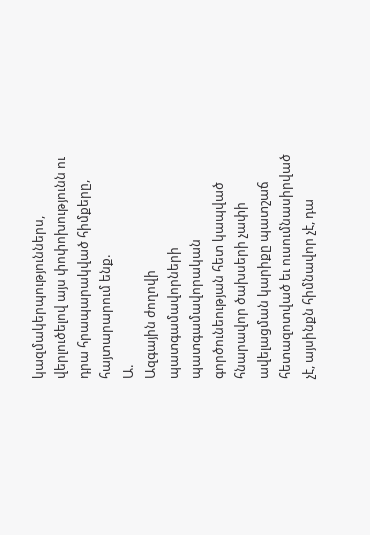կազմակերպություններս, վերլուծելով այս փոփոխությունն ու դրա հրապարակված հիմքերը, հայտարարում ենք.
Ա.
Ազգային ժողովի պատգամավորների պատգամավորական գործունեության հետ կապված հնարավոր ծախսերի չափի ավելացման կարիքը պատշաճ հետազոտված եւ ուսումնասիրված չէ, այսինքն հիմնավոր չէ, դա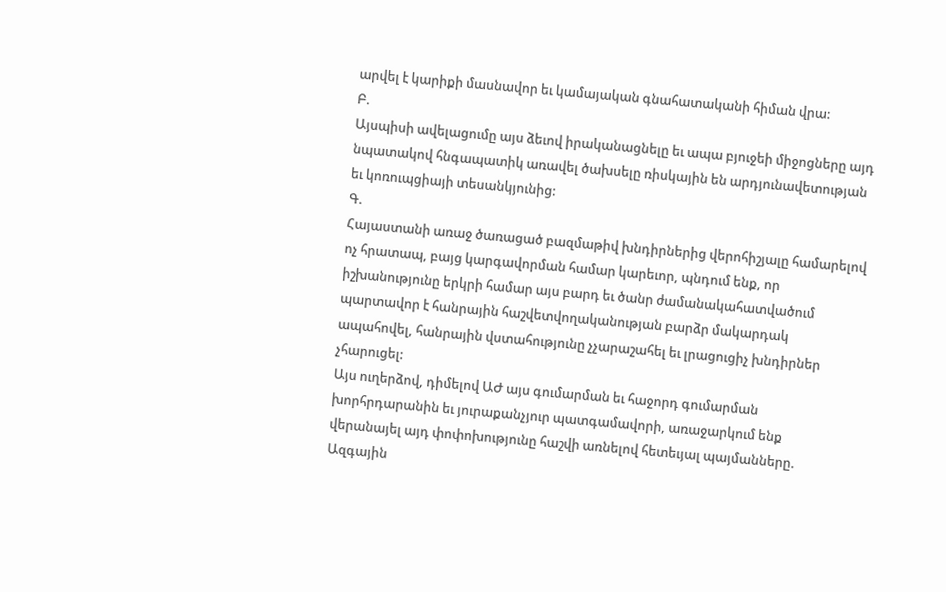արվել է կարիքի մասնավոր եւ կամայական գնահատականի հիման վրա:
Բ.
Այսպիսի ավելացումը այս ձեւով իրականացնելը եւ ապա բյուջեի միջոցները այդ նպատակով հնգապատիկ առավել ծախսելը ռիսկային են արդյունավետության եւ կոռուպցիայի տեսանկյունից:
Գ.
Հայաստանի առաջ ծառացած բազմաթիվ խնդիրներից վերոհիշյալը համարելով ոչ հրատապ, բայց կարգավորման համար կարեւոր, պնդում ենք, որ իշխանությունը երկրի համար այս բարդ եւ ծանր ժամանակահատվածում պարտավոր է հանրային հաշվետվողականության բարձր մակարդակ ապահովել, հանրային վստահությունը չչարաշահել եւ լրացուցիչ խնդիրներ չհարուցել:
Այս ուղերձով, դիմելով ԱԺ այս գումարման եւ հաջորդ գումարման խորհրդարանին եւ յուրաքանչյուր պատգամավորի, առաջարկում ենք վերանայել այդ փոփոխությունը հաշվի առնելով հետեւյալ պայմանները.
Ազգային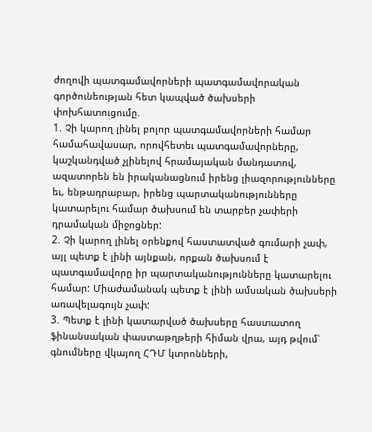ժողովի պատգամավորների պատգամավորական գործունեության հետ կապված ծախսերի փոխհատուցումը.
1. Չի կարող լինել բոլոր պատգամավորների համար համահավասար, որովհետեւ պատգամավորները, կաշկանդված չլինելով հրամայական մանդատով, ազատորեն են իրականացնում իրենց լիազորությունները եւ, ենթադրաբար, իրենց պարտականությունները կատարելու համար ծախսում են տարբեր չափերի դրամական միջոցներ:
2. Չի կարող լինել օրենքով հաստատված գումարի չափ, այլ պետք է լինի այնքան, որքան ծախսում է պատգամավորը իր պարտականությունները կատարելու համար: Միաժամանակ պետք է լինի ամսական ծախսերի առավելագույն չափ:
3. Պետք է լինի կատարված ծախսերը հաստատող ֆինանսական փաստաթղթերի հիման վրա, այդ թվում՝ գնումները վկայող ՀԴՄ կտրոնների,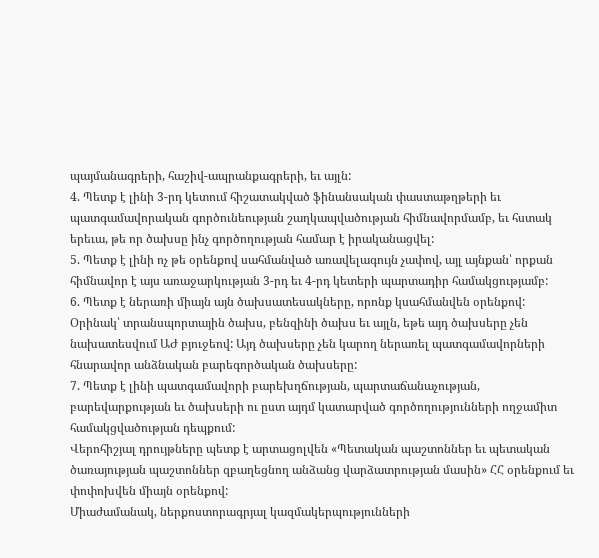պայմանագրերի, հաշիվ-ապրանքագրերի, եւ այլն:
4. Պետք է լինի 3-րդ կետում հիշատակված ֆինանսական փաստաթղթերի եւ պատգամավորական գործունեության շաղկապվածության հիմնավորմամբ, եւ հստակ երեւա, թե որ ծախսը ինչ գործողության համար է իրականացվել:
5. Պետք է լինի ոչ թե օրենքով սահմանված առավելագույն չափով, այլ այնքան՝ որքան հիմնավոր է այս առաջարկության 3-րդ եւ 4-րդ կետերի պարտադիր համակցությամբ:
6. Պետք է ներառի միայն այն ծախսատեսակները, որոնք կսահմանվեն օրենքով: Օրինակ՝ տրանսպորտային ծախս, բենզինի ծախս եւ այլն, եթե այդ ծախսերը չեն նախատեսվում ԱԺ բյուջեով: Այդ ծախսերը չեն կարող ներառել պատգամավորների հնարավոր անձնական բարեգործական ծախսերը:
7. Պետք է լինի պատգամավորի բարեխղճության, պարտաճանաչության, բարեվարքության եւ ծախսերի ու ըստ այդմ կատարված գործողությունների ողջամիտ համակցվածության դեպքում:
Վերոհիշյալ դրույթները պետք է արտացոլվեն «Պետական պաշտոններ եւ պետական ծառայության պաշտոններ զբաղեցնող անձանց վարձատրության մասին» ՀՀ օրենքում եւ փոփոխվեն միայն օրենքով:
Միաժամանակ, ներքոստորագրյալ կազմակերպությունների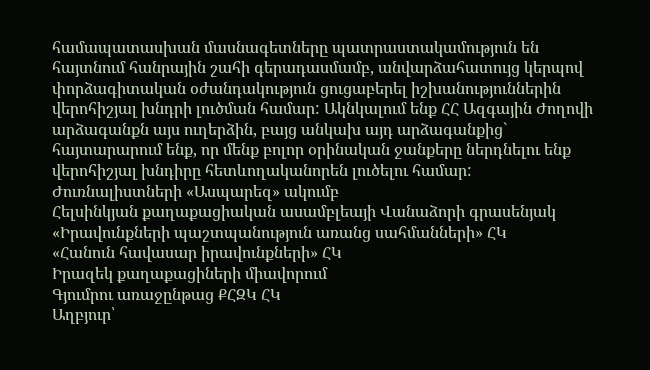համապատասխան մասնագետները պատրաստակամություն են հայտնում հանրային շահի գերադասմամբ, անվարձահատույց կերպով փորձագիտական օժանդակություն ցուցաբերել իշխանություններին վերոհիշյալ խնդրի լուծման համար: Ակնկալում ենք ՀՀ Ազգային Ժողովի արձագանքն այս ուղերձին, բայց անկախ այդ արձագանքից` հայտարարում ենք, որ մենք բոլոր օրինական ջանքերը ներդնելու ենք վերոհիշյալ խնդիրը հետևողականորեն լուծելու համար:
Ժուռնալիստների «Ասպարեզ» ակումբ
Հելսինկյան քաղաքացիական ասամբլեայի Վանաձորի գրասենյակ
«Իրավունքների պաշտպանություն առանց սահմանների» ՀԿ
«Հանուն հավասար իրավունքների» ՀԿ
Իրազեկ քաղաքացիների միավորում
Գյումրու առաջընթաց ՔՀԶԿ ՀԿ
Աղբյուր՝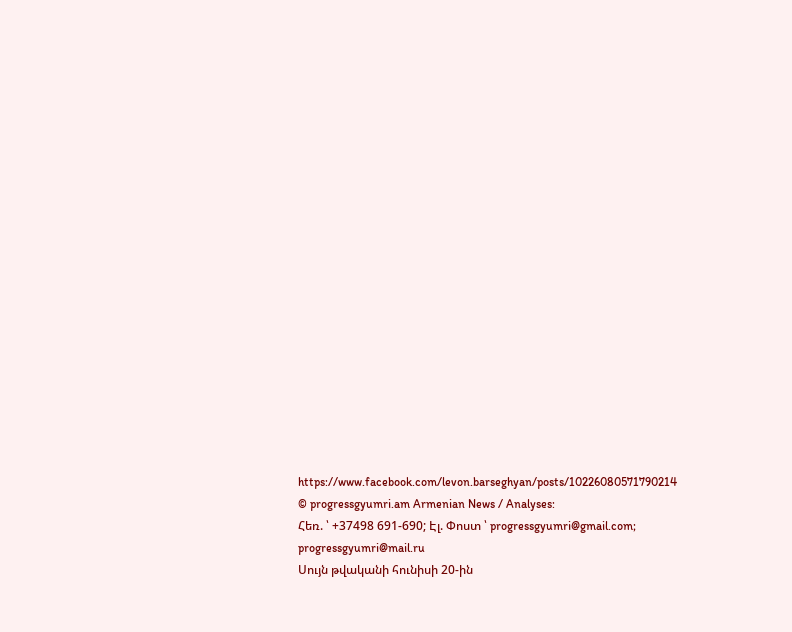https://www.facebook.com/levon.barseghyan/posts/10226080571790214
© progressgyumri.am Armenian News / Analyses:
Հեռ. ՝ +37498 691-690; Էլ. Փոստ ՝ progressgyumri@gmail.com; progressgyumri@mail.ru
Սույն թվականի հունիսի 20-ին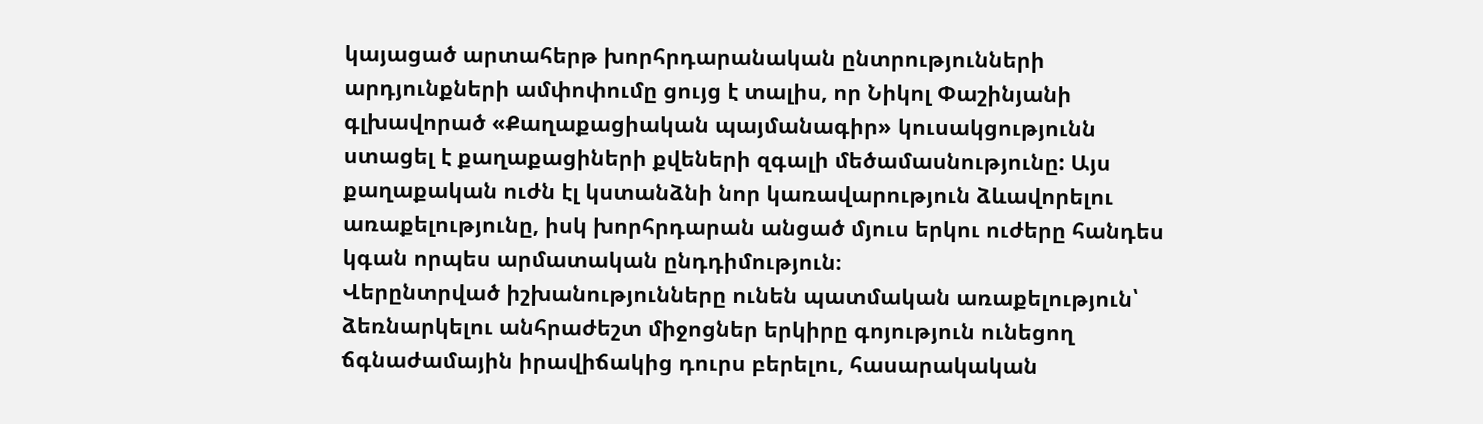կայացած արտահերթ խորհրդարանական ընտրությունների արդյունքների ամփոփումը ցույց է տալիս, որ Նիկոլ Փաշինյանի գլխավորած «Քաղաքացիական պայմանագիր» կուսակցությունն ստացել է քաղաքացիների քվեների զգալի մեծամասնությունը: Այս քաղաքական ուժն էլ կստանձնի նոր կառավարություն ձևավորելու առաքելությունը, իսկ խորհրդարան անցած մյուս երկու ուժերը հանդես կգան որպես արմատական ընդդիմություն։
Վերընտրված իշխանությունները ունեն պատմական առաքելություն՝ ձեռնարկելու անհրաժեշտ միջոցներ երկիրը գոյություն ունեցող ճգնաժամային իրավիճակից դուրս բերելու, հասարակական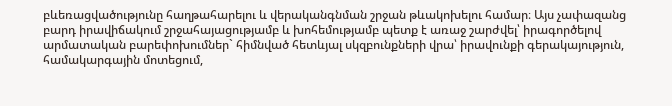բևեռացվածությունը հաղթահարելու և վերականգնման շրջան թևակոխելու համար։ Այս չափազանց բարդ իրավիճակում շրջահայացությամբ և խոհեմությամբ պետք է առաջ շարժվել՝ իրագործելով արմատական բարեփոխումներ` հիմնված հետևյալ սկզբունքների վրա՝ իրավունքի գերակայություն, համակարգային մոտեցում,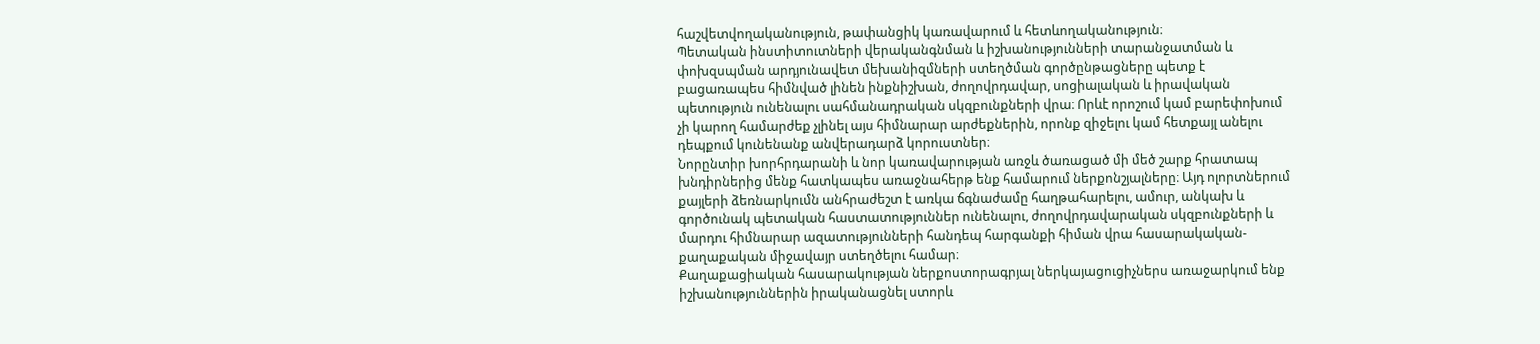հաշվետվողականություն, թափանցիկ կառավարում և հետևողականություն։
Պետական ինստիտուտների վերականգնման և իշխանությունների տարանջատման և փոխզսպման արդյունավետ մեխանիզմների ստեղծման գործընթացները պետք է բացառապես հիմնված լինեն ինքնիշխան, ժողովրդավար, սոցիալական և իրավական պետություն ունենալու սահմանադրական սկզբունքների վրա։ Որևէ որոշում կամ բարեփոխում չի կարող համարժեք չլինել այս հիմնարար արժեքներին, որոնք զիջելու կամ հետքայլ անելու դեպքում կունենանք անվերադարձ կորուստներ։
Նորընտիր խորհրդարանի և նոր կառավարության առջև ծառացած մի մեծ շարք հրատապ խնդիրներից մենք հատկապես առաջնահերթ ենք համարում ներքոնշյալները։ Այդ ոլորտներում քայլերի ձեռնարկումն անհրաժեշտ է առկա ճգնաժամը հաղթահարելու, ամուր, անկախ և գործունակ պետական հաստատություններ ունենալու, ժողովրդավարական սկզբունքների և մարդու հիմնարար ազատությունների հանդեպ հարգանքի հիման վրա հասարակական-քաղաքական միջավայր ստեղծելու համար։
Քաղաքացիական հասարակության ներքոստորագրյալ ներկայացուցիչներս առաջարկում ենք իշխանություններին իրականացնել ստորև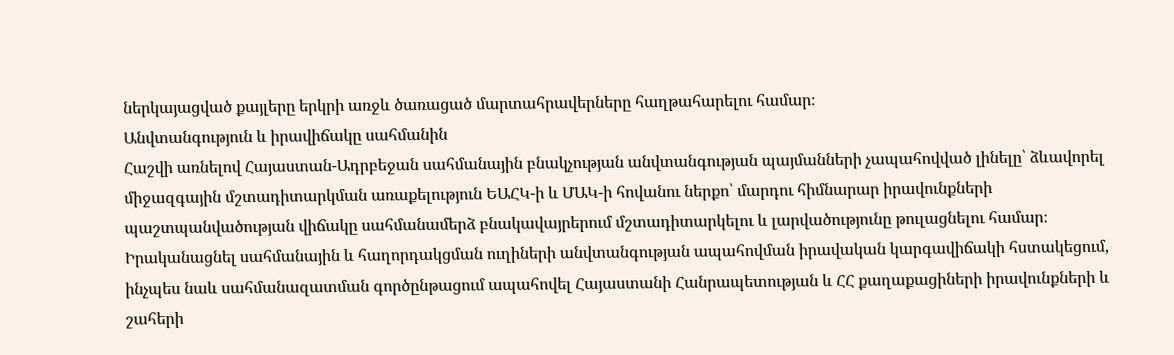ներկայացված քայլերը երկրի առջև ծառացած մարտահրավերները հաղթահարելու համար։
Անվտանգություն և իրավիճակը սահմանին
Հաշվի առնելով Հայաստան-Ադրբեջան սահմանային բնակչության անվտանգության պայմանների չապահովված լինելը՝ ձևավորել միջազգային մշտադիտարկման առաքելություն ԵԱՀԿ-ի և ՄԱԿ-ի հովանու ներքո՝ մարդու հիմնարար իրավունքների պաշտպանվածության վիճակը սահմանամերձ բնակավայրերում մշտադիտարկելու և լարվածությունը թուլացնելու համար։ Իրականացնել սահմանային և հաղորդակցման ուղիների անվտանգության ապահովման իրավական կարգավիճակի հստակեցում, ինչպես նաև սահմանազատման գործընթացում ապահովել Հայաստանի Հանրապետության և ՀՀ քաղաքացիների իրավունքների և շահերի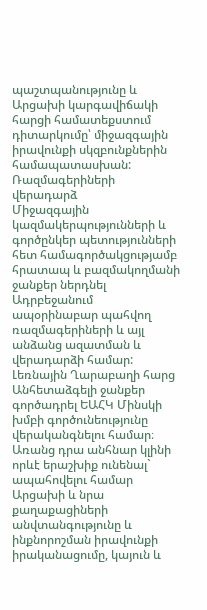պաշտպանությունը և Արցախի կարգավիճակի հարցի համատեքստում դիտարկումը՝ միջազգային իրավունքի սկզբունքներին համապատասխան:
Ռազմագերիների վերադարձ
Միջազգային կազմակերպությունների և գործընկեր պետությունների հետ համագործակցությամբ հրատապ և բազմակողմանի ջանքեր ներդնել Ադրբեջանում ապօրինաբար պահվող ռազմագերիների և այլ անձանց ազատման և վերադարձի համար:
Լեռնային Ղարաբաղի հարց
Անհետաձգելի ջանքեր գործադրել ԵԱՀԿ Մինսկի խմբի գործունեությունը վերականգնելու համար։ Առանց դրա անհնար կլինի որևէ երաշխիք ունենալ` ապահովելու համար Արցախի և նրա քաղաքացիների անվտանգությունը և ինքնորոշման իրավունքի իրականացումը, կայուն և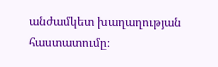անժամկետ խաղաղության հաստատումը։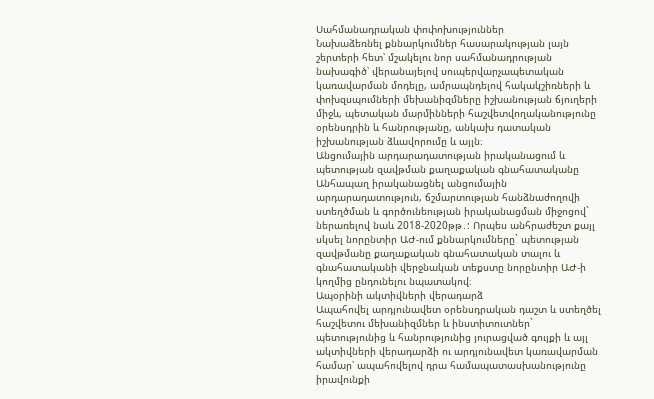Սահմանադրական փոփոխություններ
Նախաձեռնել քննարկումներ հասարակության լայն շերտերի հետ՝ մշակելու նոր սահմանադրության նախագիծ՝ վերանայելով սուպերվարչապետական կառավարման մոդելը, ամրապնդելով հակակշիռների և փոխզսպումների մեխանիզմները իշխանության ճյուղերի միջև, պետական մարմինների հաշվետվողականությունը օրենսդրին և հանրությանը, անկախ դատական իշխանության ձևավորումը և այլն։
Անցումային արդարադատության իրականացում և պետության զավթման քաղաքական գնահատականը
Անհապաղ իրականացնել անցումային արդարադատություն, ճշմարտության հանձնաժողովի ստեղծման և գործունեության իրականացման միջոցով` ներառելով նաև 2018-2020թթ․: Որպես անհրաժեշտ քայլ սկսել նորընտիր ԱԺ-ում քննարկումները` պետության զավթմանը քաղաքական գնահատական տալու և գնահատականի վերջնական տեքստը նորընտիր ԱԺ-ի կողմից ընդունելու նպատակով։
Ապօրինի ակտիվների վերադարձ
Ապահովել արդյունավետ օրենսդրական դաշտ և ստեղծել հաշվետու մեխանիզմներ և ինստիտուտներ` պետությունից և հանրությունից յուրացված գույքի և այլ ակտիվների վերադարձի ու արդյունավետ կառավարման համար՝ ապահովելով դրա համապատասխանությունը իրավունքի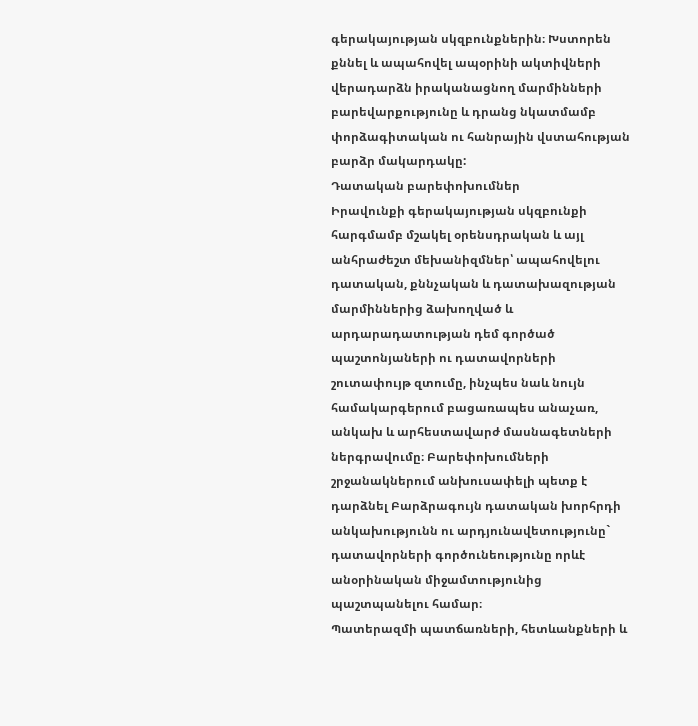գերակայության սկզբունքներին։ Խստորեն քննել և ապահովել ապօրինի ակտիվների վերադարձն իրականացնող մարմինների բարեվարքությունը և դրանց նկատմամբ փորձագիտական ու հանրային վստահության բարձր մակարդակը:
Դատական բարեփոխումներ
Իրավունքի գերակայության սկզբունքի հարգմամբ մշակել օրենսդրական և այլ անհրաժեշտ մեխանիզմներ՝ ապահովելու դատական, քննչական և դատախազության մարմիններից ձախողված և արդարադատության դեմ գործած պաշտոնյաների ու դատավորների շուտափույթ զտումը, ինչպես նաև նույն համակարգերում բացառապես անաչառ, անկախ և արհեստավարժ մասնագետների ներգրավումը։ Բարեփոխումների շրջանակներում անխուսափելի պետք է դարձնել Բարձրագույն դատական խորհրդի անկախությունն ու արդյունավետությունը` դատավորների գործունեությունը որևէ անօրինական միջամտությունից պաշտպանելու համար։
Պատերազմի պատճառների, հետևանքների և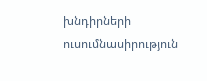խնդիրների ուսումնասիրություն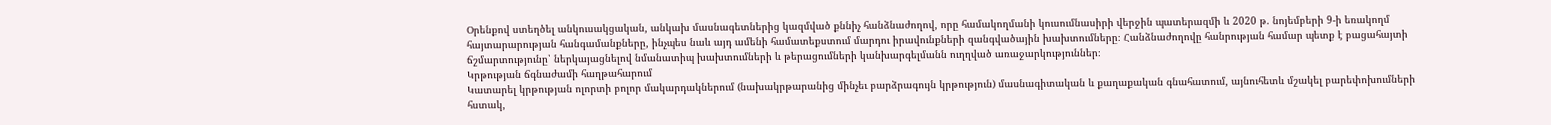Օրենքով ստեղծել անկուսակցական, անկախ մասնագետներից կազմված քննիչ հանձնաժողով, որը համակողմանի կուսումնասիրի վերջին պատերազմի և 2020 թ. նոյեմբերի 9-ի եռակողմ հայտարարության հանգամանքները, ինչպես նաև այդ ամենի համատեքստում մարդու իրավունքների զանգվածային խախտումները։ Հանձնաժողովը հանրության համար պետք է բացահայտի ճշմարտությունը՝ ներկայացնելով նմանատիպ խախտումների և թերացումների կանխարգելմանն ուղղված առաջարկություններ։
Կրթության ճգնաժամի հաղթահարում
Կատարել կրթության ոլորտի բոլոր մակարդակներում (նախակրթարանից մինչեւ բարձրագույն կրթություն) մասնագիտական և քաղաքական գնահատում, այնուհետև մշակել բարեփոխումների հստակ,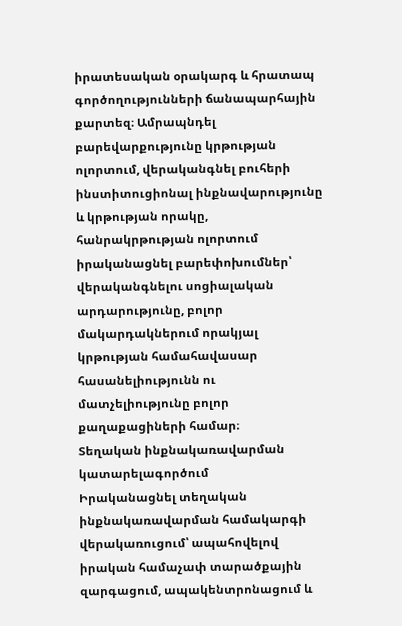իրատեսական օրակարգ և հրատապ գործողությունների ճանապարհային քարտեզ։ Ամրապնդել բարեվարքությունը կրթության ոլորտում, վերականգնել բուհերի ինստիտուցիոնալ ինքնավարությունը և կրթության որակը, հանրակրթության ոլորտում իրականացնել բարեփոխումներ՝ վերականգնելու սոցիալական արդարությունը, բոլոր մակարդակներում որակյալ կրթության համահավասար հասանելիությունն ու մատչելիությունը բոլոր քաղաքացիների համար։
Տեղական ինքնակառավարման կատարելագործում
Իրականացնել տեղական ինքնակառավարման համակարգի վերակառուցում՝ ապահովելով իրական համաչափ տարածքային զարգացում, ապակենտրոնացում և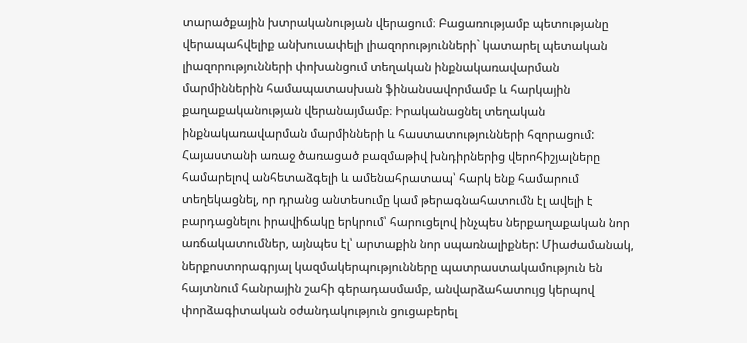տարածքային խտրականության վերացում։ Բացառությամբ պետությանը վերապահվելիք անխուսափելի լիազորությունների` կատարել պետական լիազորությունների փոխանցում տեղական ինքնակառավարման մարմիններին համապատասխան ֆինանսավորմամբ և հարկային քաղաքականության վերանայմամբ։ Իրականացնել տեղական ինքնակառավարման մարմինների և հաստատությունների հզորացում:
Հայաստանի առաջ ծառացած բազմաթիվ խնդիրներից վերոհիշյալները համարելով անհետաձգելի և ամենահրատապ՝ հարկ ենք համարում տեղեկացնել, որ դրանց անտեսումը կամ թերագնահատումն էլ ավելի է բարդացնելու իրավիճակը երկրում՝ հարուցելով ինչպես ներքաղաքական նոր առճակատումներ, այնպես էլ՝ արտաքին նոր սպառնալիքներ: Միաժամանակ, ներքոստորագրյալ կազմակերպությունները պատրաստակամություն են հայտնում հանրային շահի գերադասմամբ, անվարձահատույց կերպով փորձագիտական օժանդակություն ցուցաբերել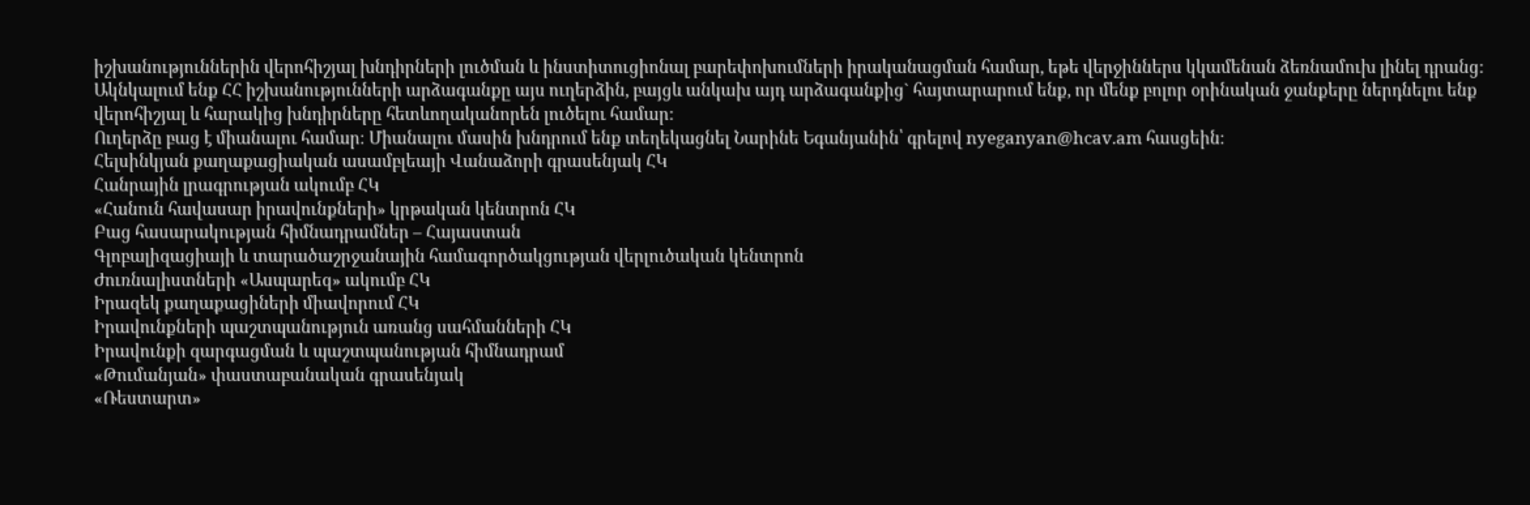իշխանություններին վերոհիշյալ խնդիրների լուծման և ինստիտուցիոնալ բարեփոխումների իրականացման համար, եթե վերջիններս կկամենան ձեռնամուխ լինել դրանց: Ակնկալում ենք ՀՀ իշխանությունների արձագանքը այս ուղերձին, բայցև անկախ այդ արձագանքից` հայտարարում ենք, որ մենք բոլոր օրինական ջանքերը ներդնելու ենք վերոհիշյալ և հարակից խնդիրները հետևողականորեն լուծելու համար:
Ուղերձը բաց է միանալու համար։ Միանալու մասին խնդրում ենք տեղեկացնել Նարինե Եգանյանին՝ գրելով nyeganyan@hcav.am հասցեին։
Հելսինկյան քաղաքացիական ասամբլեայի Վանաձորի գրասենյակ ՀԿ
Հանրային լրագրության ակումբ ՀԿ
«Հանուն հավասար իրավունքների» կրթական կենտրոն ՀԿ
Բաց հասարակության հիմնադրամներ – Հայաստան
Գլոբալիզացիայի և տարածաշրջանային համագործակցության վերլուծական կենտրոն
Ժուռնալիստների «Ասպարեզ» ակումբ ՀԿ
Իրազեկ քաղաքացիների միավորում ՀԿ
Իրավունքների պաշտպանություն առանց սահմանների ՀԿ
Իրավունքի զարգացման և պաշտպանության հիմնադրամ
«Թումանյան» փաստաբանական գրասենյակ
«Ռեստարտ»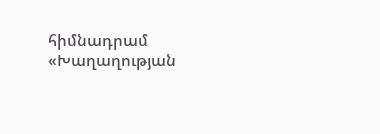հիմնադրամ
«Խաղաղության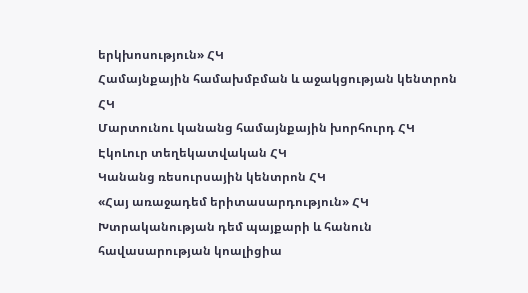երկխոսություն» ՀԿ
Համայնքային համախմբման և աջակցության կենտրոն ՀԿ
Մարտունու կանանց համայնքային խորհուրդ ՀԿ
ԷկոԼուր տեղեկատվական ՀԿ
Կանանց ռեսուրսային կենտրոն ՀԿ
«Հայ առաջադեմ երիտասարդություն» ՀԿ
Խտրականության դեմ պայքարի և հանուն հավասարության կոալիցիա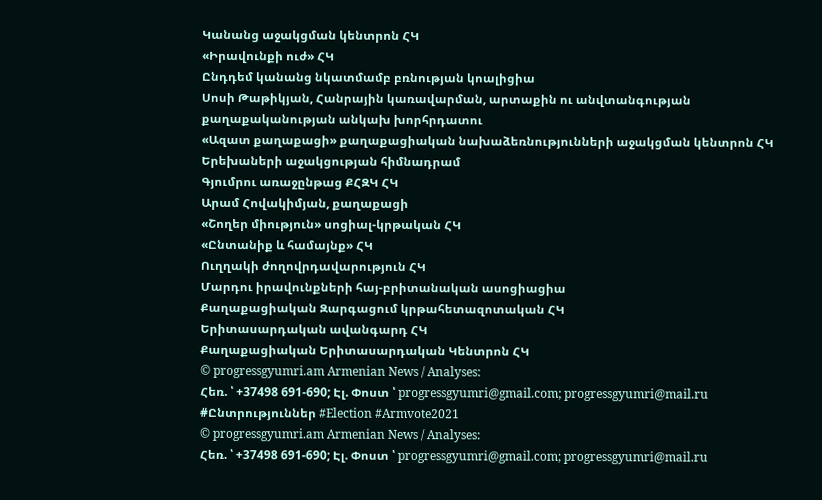Կանանց աջակցման կենտրոն ՀԿ
«Իրավունքի ուժ» ՀԿ
Ընդդեմ կանանց նկատմամբ բռնության կոալիցիա
Սոսի Թաթիկյան, Հանրային կառավարման, արտաքին ու անվտանգության քաղաքականության անկախ խորհրդատու
«Ազատ քաղաքացի» քաղաքացիական նախաձեռնությունների աջակցման կենտրոն ՀԿ
Երեխաների աջակցության հիմնադրամ
Գյումրու առաջընթաց ՔՀԶԿ ՀԿ
Արամ Հովակիմյան, քաղաքացի
«Շողեր միություն» սոցիալ-կրթական ՀԿ
«Ընտանիք և համայնք» ՀԿ
Ուղղակի ժողովրդավարություն ՀԿ
Մարդու իրավունքների հայ-բրիտանական ասոցիացիա
Քաղաքացիական Զարգացում կրթահետազոտական ՀԿ
Երիտասարդական ավանգարդ ՀԿ
Քաղաքացիական Երիտասարդական Կենտրոն ՀԿ
© progressgyumri.am Armenian News / Analyses:
Հեռ. ՝ +37498 691-690; Էլ. Փոստ ՝ progressgyumri@gmail.com; progressgyumri@mail.ru
#Ընտրություններ #Election #Armvote2021
© progressgyumri.am Armenian News / Analyses:
Հեռ. ՝ +37498 691-690; Էլ. Փոստ ՝ progressgyumri@gmail.com; progressgyumri@mail.ru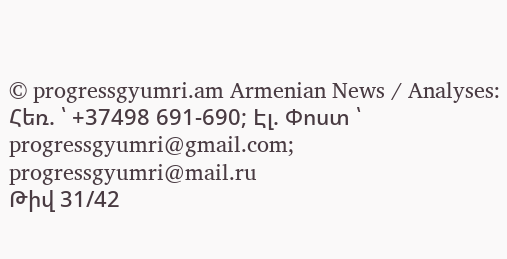© progressgyumri.am Armenian News / Analyses:
Հեռ. ՝ +37498 691-690; Էլ. Փոստ ՝ progressgyumri@gmail.com; progressgyumri@mail.ru
Թիվ 31/42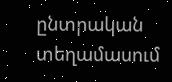ընտրական տեղամասում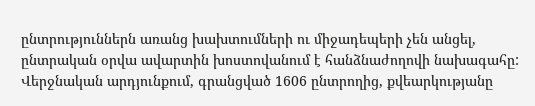ընտրություններն առանց խախտումների ու միջադեպերի չեն անցել, ընտրական օրվա ավարտին խոստովանում է հանձնաժողովի նախագահը:
Վերջնական արդյունքում, գրանցված 1606 ընտրողից, քվեարկությանը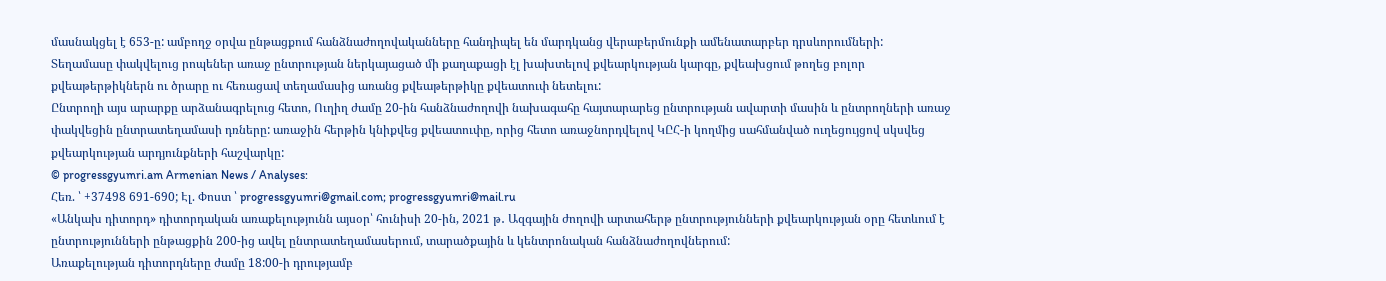մասնակցել է 653-ը: ամբողջ օրվա ընթացքում հանձնաժողովականները հանդիպել են մարդկանց վերաբերմունքի ամենատարբեր դրսևորումների:
Տեղամասը փակվելուց րոպեներ առաջ ընտրության ներկայացած մի քաղաքացի էլ խախտելով քվեարկության կարգը, քվեախցում թողեց բոլոր քվեաթերթիկներն ու ծրարը ու հեռացավ տեղամասից առանց քվեաթերթիկը քվեատուփ նետելու:
Ընտրողի այս արարքը արձանագրելուց հետո, Ուղիղ ժամը 20-ին հանձնաժողովի նախագահը հայտարարեց ընտրության ավարտի մասին և ընտրողների առաջ փակվեցին ընտրատեղամասի դռները: առաջին հերթին կնիքվեց քվեատուփը, որից հետո առաջնորդվելով ԿԸՀ-ի կողմից սահմանված ուղեցույցով սկսվեց քվեարկության արդյունքների հաշվարկը:
© progressgyumri.am Armenian News / Analyses:
Հեռ. ՝ +37498 691-690; Էլ. Փոստ ՝ progressgyumri@gmail.com; progressgyumri@mail.ru
«Անկախ դիտորդ» դիտորդական առաքելությունն այսօր՝ հունիսի 20-ին, 2021 թ․ Ազգային ժողովի արտահերթ ընտրությունների քվեարկության օրը հետևում է ընտրությունների ընթացքին 200-ից ավել ընտրատեղամասերում, տարածքային և կենտրոնական հանձնաժողովներում:
Առաքելության դիտորդները ժամը 18:00-ի դրությամբ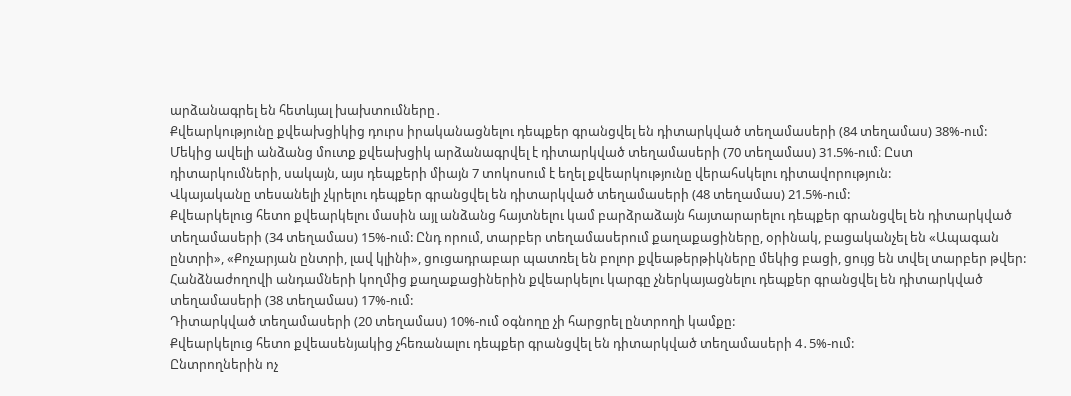արձանագրել են հետևյալ խախտումները․
Քվեարկությունը քվեախցիկից դուրս իրականացնելու դեպքեր գրանցվել են դիտարկված տեղամասերի (84 տեղամաս) 38%-ում:
Մեկից ավելի անձանց մուտք քվեախցիկ արձանագրվել է դիտարկված տեղամասերի (70 տեղամաս) 31.5%-ում։ Ըստ դիտարկումների, սակայն, այս դեպքերի միայն 7 տոկոսում է եղել քվեարկությունը վերահսկելու դիտավորություն:
Վկայականը տեսանելի չկրելու դեպքեր գրանցվել են դիտարկված տեղամասերի (48 տեղամաս) 21.5%-ում:
Քվեարկելուց հետո քվեարկելու մասին այլ անձանց հայտնելու կամ բարձրաձայն հայտարարելու դեպքեր գրանցվել են դիտարկված տեղամասերի (34 տեղամաս) 15%-ում: Ընդ որում, տարբեր տեղամասերում քաղաքացիները, օրինակ, բացականչել են «Ապագան ընտրի», «Քոչարյան ընտրի, լավ կլինի», ցուցադրաբար պատռել են բոլոր քվեաթերթիկները մեկից բացի, ցույց են տվել տարբեր թվեր:
Հանձնաժողովի անդամների կողմից քաղաքացիներին քվեարկելու կարգը չներկայացնելու դեպքեր գրանցվել են դիտարկված տեղամասերի (38 տեղամաս) 17%-ում:
Դիտարկված տեղամասերի (20 տեղամաս) 10%-ում օգնողը չի հարցրել ընտրողի կամքը:
Քվեարկելուց հետո քվեասենյակից չհեռանալու դեպքեր գրանցվել են դիտարկված տեղամասերի 4․5%-ում:
Ընտրողներին ոչ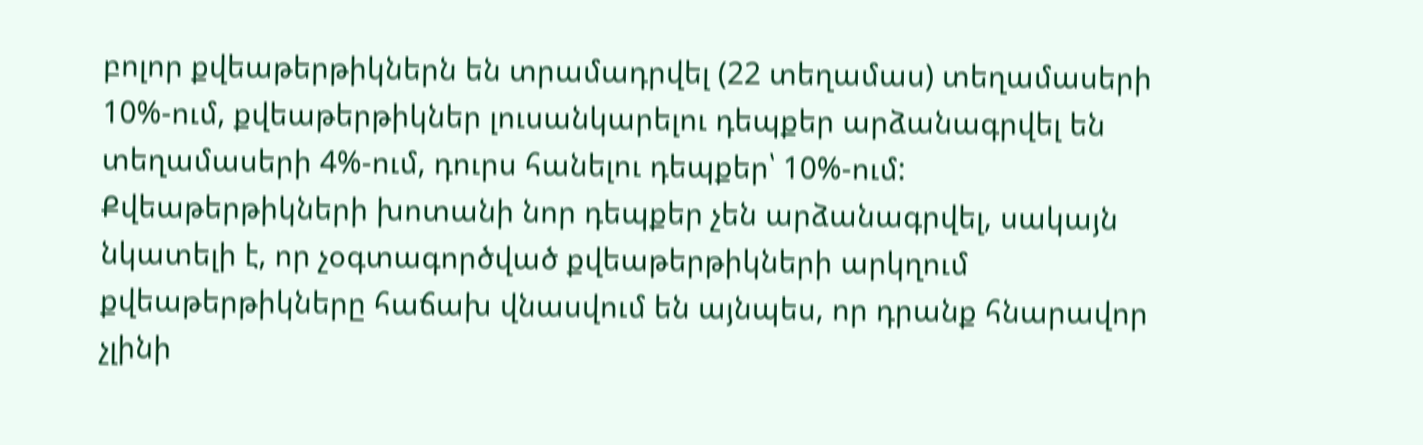բոլոր քվեաթերթիկներն են տրամադրվել (22 տեղամաս) տեղամասերի 10%-ում, քվեաթերթիկներ լուսանկարելու դեպքեր արձանագրվել են տեղամասերի 4%-ում, դուրս հանելու դեպքեր՝ 10%-ում:
Քվեաթերթիկների խոտանի նոր դեպքեր չեն արձանագրվել, սակայն նկատելի է, որ չօգտագործված քվեաթերթիկների արկղում քվեաթերթիկները հաճախ վնասվում են այնպես, որ դրանք հնարավոր չլինի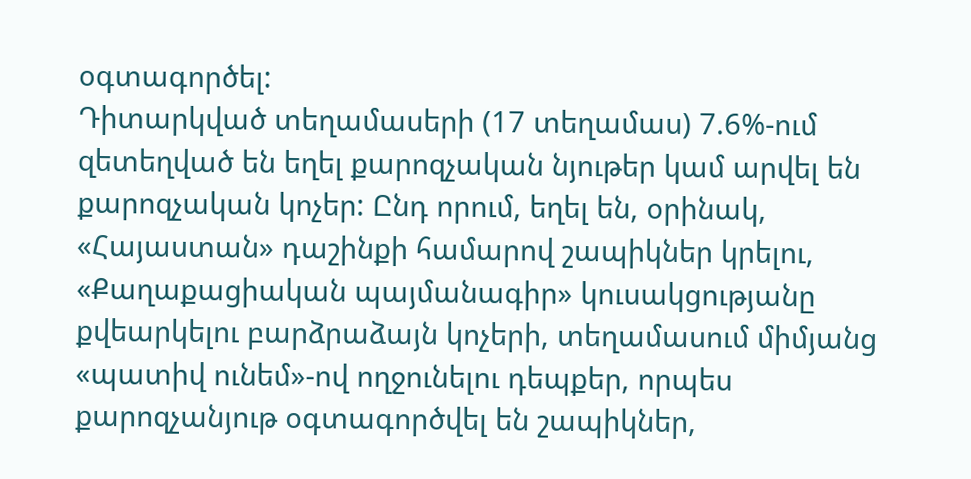օգտագործել:
Դիտարկված տեղամասերի (17 տեղամաս) 7.6%-ում զետեղված են եղել քարոզչական նյութեր կամ արվել են քարոզչական կոչեր: Ընդ որում, եղել են, օրինակ, «Հայաստան» դաշինքի համարով շապիկներ կրելու, «Քաղաքացիական պայմանագիր» կուսակցությանը քվեարկելու բարձրաձայն կոչերի, տեղամասում միմյանց «պատիվ ունեմ»-ով ողջունելու դեպքեր, որպես քարոզչանյութ օգտագործվել են շապիկներ,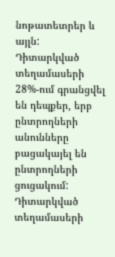նոթատետրեր և այլն:
Դիտարկված տեղամասերի 28%-ում գրանցվել են դեպքեր, երբ ընտրողների անունները բացակայել են ընտրողների ցուցակում:
Դիտարկված տեղամասերի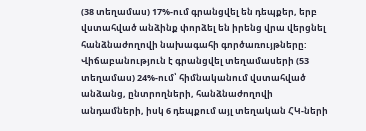(38 տեղամաս) 17%-ում գրանցվել են դեպքեր, երբ վստահված անձինք փորձել են իրենց վրա վերցնել հանձնաժողովի նախագահի գործառույթները:
Վիճաբանություն է գրանցվել տեղամասերի (53 տեղամաս) 24%-ում՝ հիմնականում վստահված անձանց, ընտրողների, հանձնաժողովի անդամների, իսկ 6 դեպքում այլ տեղական ՀԿ-ների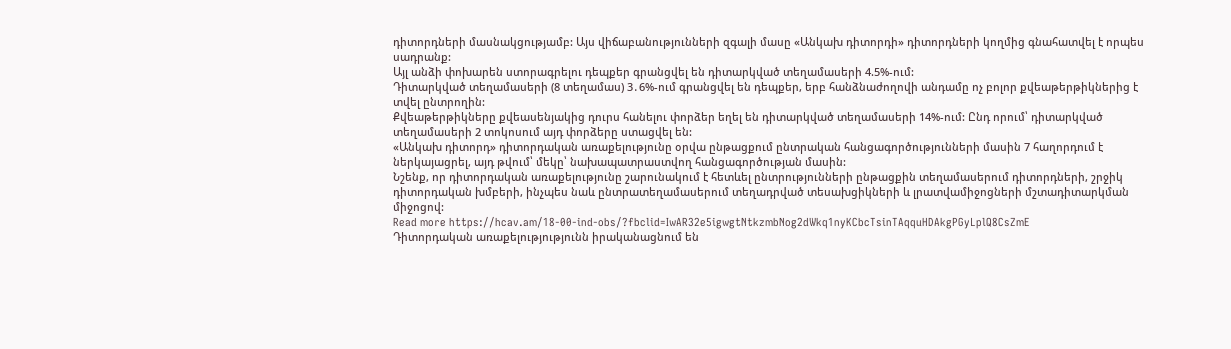դիտորդների մասնակցությամբ: Այս վիճաբանությունների զգալի մասը «Անկախ դիտորդի» դիտորդների կողմից գնահատվել է որպես սադրանք:
Այլ անձի փոխարեն ստորագրելու դեպքեր գրանցվել են դիտարկված տեղամասերի 4.5%-ում:
Դիտարկված տեղամասերի (8 տեղամաս) 3․6%-ում գրանցվել են դեպքեր, երբ հանձնաժողովի անդամը ոչ բոլոր քվեաթերթիկներից է տվել ընտրողին:
Քվեաթերթիկները քվեասենյակից դուրս հանելու փորձեր եղել են դիտարկված տեղամասերի 14%-ում: Ընդ որում՝ դիտարկված տեղամասերի 2 տոկոսում այդ փորձերը ստացվել են:
«Անկախ դիտորդ» դիտորդական առաքելությունը օրվա ընթացքում ընտրական հանցագործությունների մասին 7 հաղորդում է ներկայացրել, այդ թվում՝ մեկը՝ նախապատրաստվող հանցագործության մասին:
Նշենք, որ դիտորդական առաքելությունը շարունակում է հետևել ընտրությունների ընթացքին տեղամասերում դիտորդների, շրջիկ դիտորդական խմբերի, ինչպես նաև ընտրատեղամասերում տեղադրված տեսախցիկների և լրատվամիջոցների մշտադիտարկման միջոցով:
Read more https://hcav.am/18-00-ind-obs/?fbclid=IwAR32e5igwgtNtkzmbNog2dWkq1nyKCbcTsinTAqquHDAkgPGyLplQ8CsZmE
Դիտորդական առաքելությությունն իրականացնում են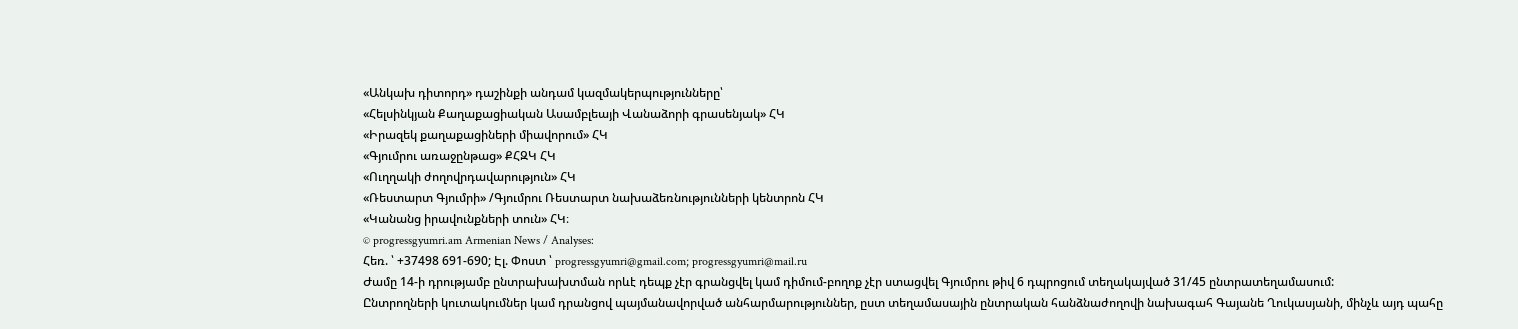«Անկախ դիտորդ» դաշինքի անդամ կազմակերպությունները՝
«Հելսինկյան Քաղաքացիական Ասամբլեայի Վանաձորի գրասենյակ» ՀԿ
«Իրազեկ քաղաքացիների միավորում» ՀԿ
«Գյումրու առաջընթաց» ՔՀԶԿ ՀԿ
«Ուղղակի ժողովրդավարություն» ՀԿ
«Ռեստարտ Գյումրի» /Գյումրու Ռեստարտ նախաձեռնությունների կենտրոն ՀԿ
«Կանանց իրավունքների տուն» ՀԿ։
© progressgyumri.am Armenian News / Analyses:
Հեռ. ՝ +37498 691-690; Էլ. Փոստ ՝ progressgyumri@gmail.com; progressgyumri@mail.ru
Ժամը 14-ի դրությամբ ընտրախախտման որևէ դեպք չէր գրանցվել կամ դիմում-բողոք չէր ստացվել Գյումրու թիվ 6 դպրոցում տեղակայված 31/45 ընտրատեղամասում:
Ընտրողների կուտակումներ կամ դրանցով պայմանավորված անհարմարություններ, ըստ տեղամասային ընտրական հանձնաժողովի նախագահ Գայանե Ղուկասյանի, մինչև այդ պահը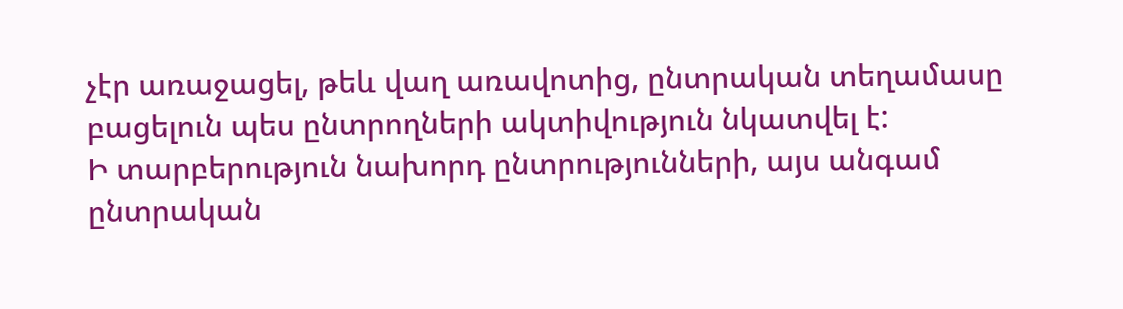չէր առաջացել, թեև վաղ առավոտից, ընտրական տեղամասը բացելուն պես ընտրողների ակտիվություն նկատվել է:
Ի տարբերություն նախորդ ընտրությունների, այս անգամ ընտրական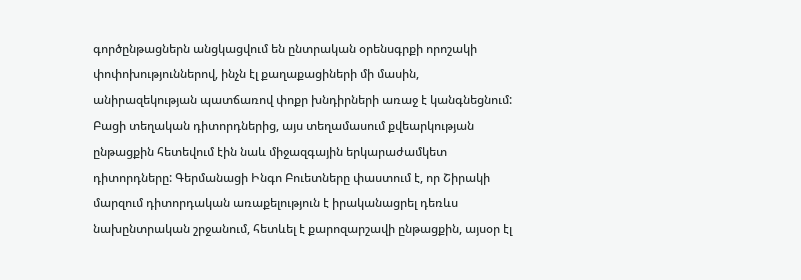գործընթացներն անցկացվում են ընտրական օրենսգրքի որոշակի փոփոխություններով, ինչն էլ քաղաքացիների մի մասին, անիրազեկության պատճառով փոքր խնդիրների առաջ է կանգնեցնում:
Բացի տեղական դիտորդներից, այս տեղամասում քվեարկության ընթացքին հետեվում էին նաև միջազգային երկարաժամկետ դիտորդները: Գերմանացի Ինգո Բուետները փաստում է, որ Շիրակի մարզում դիտորդական առաքելություն է իրականացրել դեռևս նախընտրական շրջանում, հետևել է քարոզարշավի ընթացքին, այսօր էլ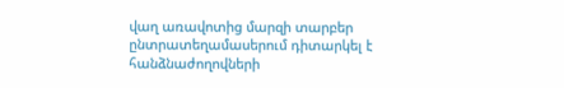վաղ առավոտից մարզի տարբեր ընտրատեղամասերում դիտարկել է հանձնաժողովների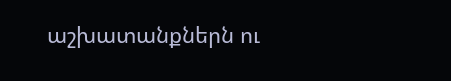աշխատանքներն ու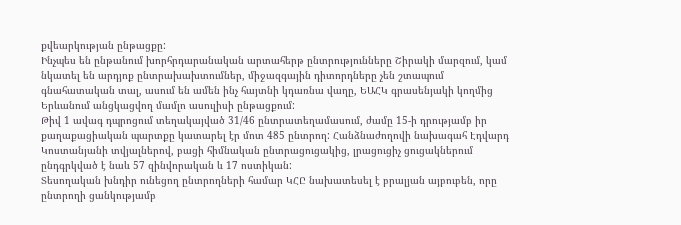քվեարկության ընթացքը:
Ինչպես են ընթանում խորհրդարանական արտահերթ ընտրությունները Շիրակի մարզում, կամ նկատել են արդյոք ընտրախախտումներ, միջազգային դիտորդները չեն շտապում գնահատական տալ, ասում են ամեն ինչ հայտնի կդառնա վաղը, ԵԱՀԿ գրասենյակի կողմից Երևանում անցկացվող մամլո ասուլիսի ընթացքում:
Թիվ 1 ավագ դպրոցում տեղակայված 31/46 ընտրատեղամասում, ժամը 15-ի դրությամբ իր քաղաքացիական պարտքը կատարել էր մոտ 485 ընտրող: Հանձնաժողովի նախագահ Էդվարդ Կոստանյանի տվյալներով, բացի հիմնական ընտրացուցակից, լրացուցիչ ցուցակներում ընդգրկված է նաև 57 զինվորական և 17 ոստիկան:
Տեսողական խնդիր ունեցող ընտրողների համար ԿՀԸ նախատեսել է բրալյան այբուբեն, որը ընտրողի ցանկությամբ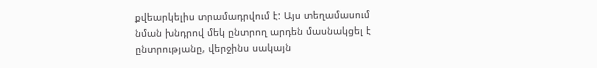քվեարկելիս տրամադրվում է: Այս տեղամասում նման խնդրով մեկ ընտրող արդեն մասնակցել է ընտրությանը, վերջինս սակայն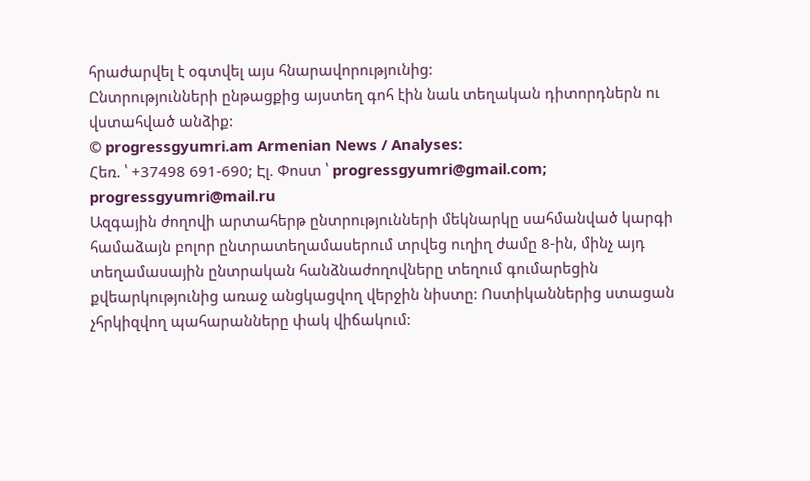հրաժարվել է օգտվել այս հնարավորությունից:
Ընտրությունների ընթացքից այստեղ գոհ էին նաև տեղական դիտորդներն ու վստահված անձիք:
© progressgyumri.am Armenian News / Analyses:
Հեռ. ՝ +37498 691-690; Էլ. Փոստ ՝ progressgyumri@gmail.com; progressgyumri@mail.ru
Ազգային ժողովի արտահերթ ընտրությունների մեկնարկը սահմանված կարգի համաձայն բոլոր ընտրատեղամասերում տրվեց ուղիղ ժամը 8-ին, մինչ այդ տեղամասային ընտրական հանձնաժողովները տեղում գումարեցին քվեարկությունից առաջ անցկացվող վերջին նիստը: Ոստիկաններից ստացան չհրկիզվող պահարանները փակ վիճակում: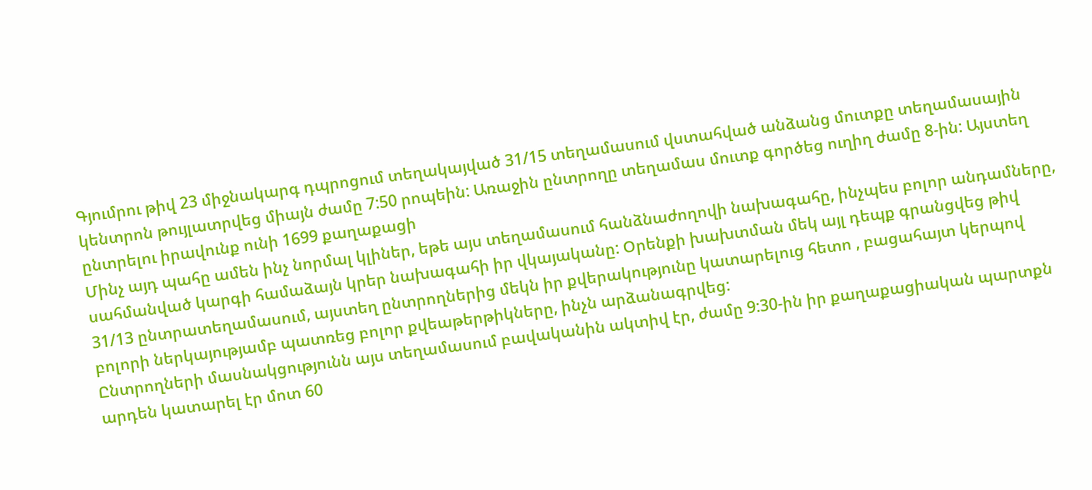Գյումրու թիվ 23 միջնակարգ դպրոցում տեղակայված 31/15 տեղամասում վստահված անձանց մուտքը տեղամասային կենտրոն թույլատրվեց միայն ժամը 7:50 րոպեին: Առաջին ընտրողը տեղամաս մուտք գործեց ուղիղ ժամը 8-ին: Այստեղ ընտրելու իրավունք ունի 1699 քաղաքացի
Մինչ այդ պահը ամեն ինչ նորմալ կլիներ, եթե այս տեղամասում հանձնաժողովի նախագահը, ինչպես բոլոր անդամները, սահմանված կարգի համաձայն կրեր նախագահի իր վկայականը: Օրենքի խախտման մեկ այլ դեպք գրանցվեց թիվ 31/13 ընտրատեղամասում, այստեղ ընտրողներից մեկն իր քվերակությունը կատարելուց հետո , բացահայտ կերպով բոլորի ներկայությամբ պատռեց բոլոր քվեաթերթիկները, ինչն արձանագրվեց:
Ընտրողների մասնակցությունն այս տեղամասում բավականին ակտիվ էր, ժամը 9:30-ին իր քաղաքացիական պարտքն արդեն կատարել էր մոտ 60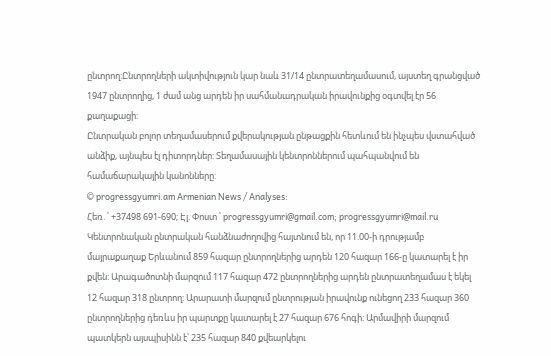ընտրող:Ընտրողների ակտիվություն կար նաև 31/14 ընտրատեղամասում, այստեղ գրանցված 1947 ընտրողից, 1 ժամ անց արդեն իր սահմանադրական իրավունքից օգտվել էր 56 քաղաքացի:
Ընտրական բոլոր տեղամասերում քվերակության ընթացքին հետևում են ինչպես վստահված անձիք, այնպես էլ դիտորդներ: Տեղամասային կենտրոններում պահպանվում են համաճարակային կանոնները:
© progressgyumri.am Armenian News / Analyses:
Հեռ. ՝ +37498 691-690; Էլ. Փոստ ՝ progressgyumri@gmail.com; progressgyumri@mail.ru
Կենտրոնական ընտրական հանձնաժողովից հայտնում են, որ 11.00-ի դրությամբ մայրաքաղաք Երևանում 859 հազար ընտրողներից արդեն 120 հազար 166-ը կատարել է իր քվեն: Արագածոտնի մարզում 117 հազար 472 ընտրողներից արդեն ընտրատեղամաս է եկել 12 հազար 318 ընտրող: Արարատի մարզում ընտրության իրավունք ունեցող 233 հազար 360 ընտրողներից դեռևս իր պարտքը կատարել է 27 հազար 676 հոգի: Արմավիրի մարզում պատկերն այսպիսինն է՝ 235 հազար 840 քվեարկելու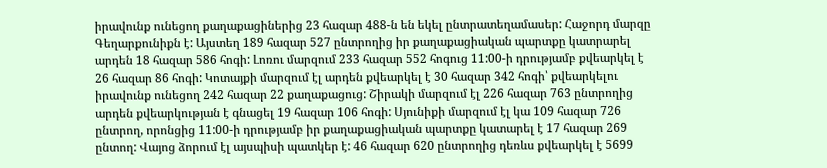իրավունք ունեցող քաղաքացիներից 23 հազար 488-ն են եկել ընտրատեղամասեր: Հաջորդ մարզը Գեղարքունիքն է: Այստեղ 189 հազար 527 ընտրողից իր քաղաքացիական պարտքը կատրարել արդեն 18 հազար 586 հոգի: Լոռու մարզում 233 հազար 552 հոգուց 11:00-ի դրությամբ քվեարկել է 26 հազար 86 հոգի: Կոտայքի մարզում էլ արդեն քվեարկել է 30 հազար 342 հոգի՝ քվեարկելու իրավունք ունեցող 242 հազար 22 քաղաքացուց: Շիրակի մարզում էլ 226 հազար 763 ընտրողից արդեն քվեարկության է գնացել 19 հազար 106 հոգի: Սյունիքի մարզում էլ կա 109 հազար 726 ընտրող, որոնցից 11:00-ի դրությամբ իր քաղաքացիական պարտքը կատարել է 17 հազար 269 ընտող: Վայոց ձորում էլ այսպիսի պատկեր է: 46 հազար 620 ընտրողից դեռևս քվեարկել է 5699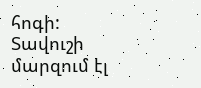հոգի: Տավուշի մարզում էլ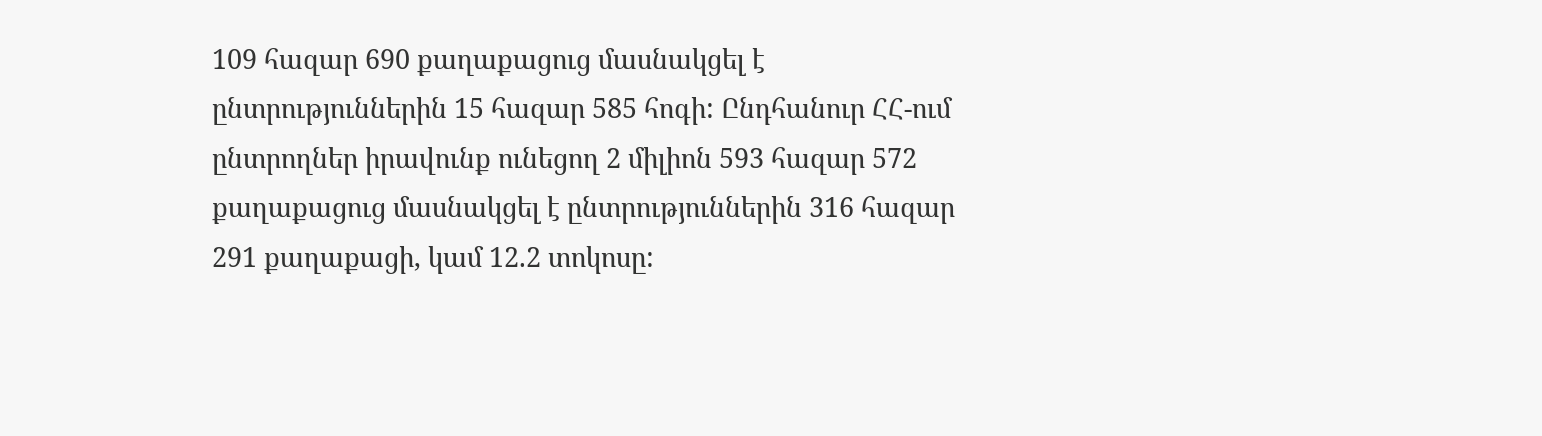109 հազար 690 քաղաքացուց մասնակցել է ընտրություններին 15 հազար 585 հոգի: Ընդհանուր ՀՀ-ում ընտրողներ իրավունք ունեցող 2 միլիոն 593 հազար 572 քաղաքացուց մասնակցել է ընտրություններին 316 հազար 291 քաղաքացի, կամ 12.2 տոկոսը: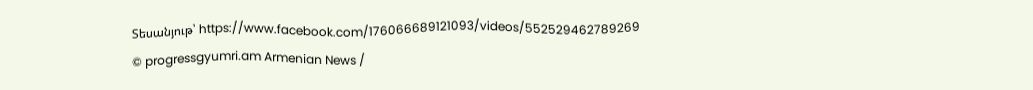Տեսանյութ՝ https://www.facebook.com/176066689121093/videos/552529462789269
© progressgyumri.am Armenian News /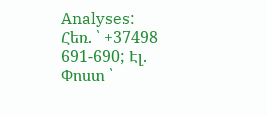Analyses:
Հեռ. ՝ +37498 691-690; Էլ. Փոստ ՝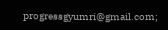progressgyumri@gmail.com;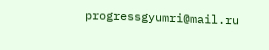progressgyumri@mail.ru